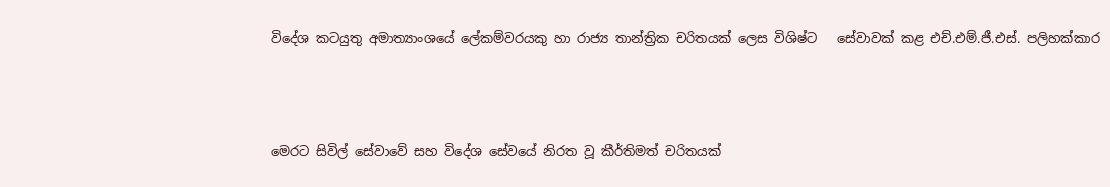විදේශ කටයුතු අමාත්‍යාංශයේ ලේකම්වරයකු හා රාජ්‍ය තාන්ත්‍රික චරිතයක් ලෙස විශිෂ්ට   සේවාවක් කළ එච්.එම්.ජී.එස්. පලිහක්කාර



මෙරට සිවිල් සේවාවේ සහ විදේශ සේවයේ නිරත වූ කීර්තිමත් චරිතයක්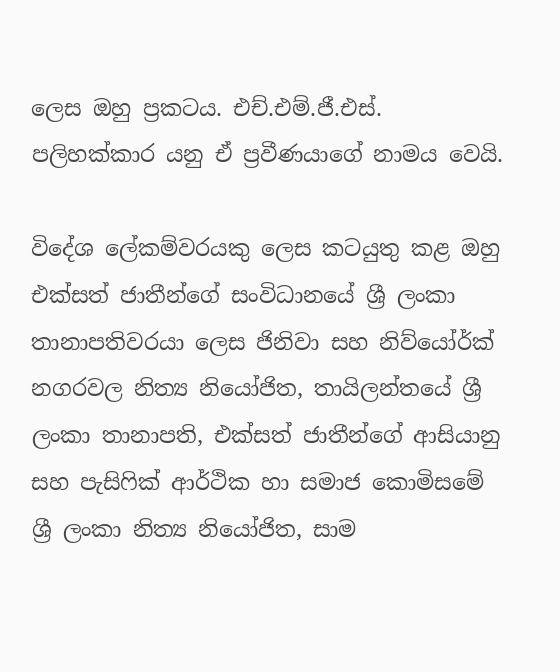ලෙස ඔහු ප්‍රකටය. එච්.එම්.ජී.එස්. පලිහක්කාර යනු ඒ ප්‍රවීණයාගේ නාමය වෙයි.

විදේශ ලේකම්වරයකු ලෙස කටයුතු කළ ඔහු එක්සත් ජාතීන්ගේ සංවිධානයේ ශ්‍රී ලංකා තානාපතිවරයා ලෙස ජිනිවා සහ නිව්‌යෝර්ක් නගරවල නිත්‍ය නියෝජිත, තායිලන්තයේ ශ්‍රී ලංකා තානාපති, එක්සත් ජාතීන්ගේ ආසියානු සහ පැසිෆික් ආර්ථික හා සමාජ කොමිසමේ ශ්‍රී ලංකා නිත්‍ය නියෝජිත, සාම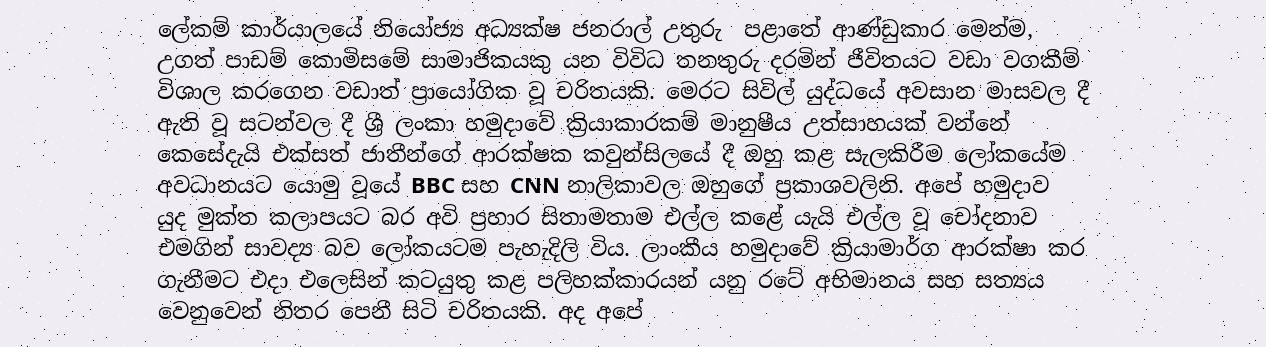ලේකම් කාර්යාලයේ නියෝජ්‍ය අධ්‍යක්ෂ ජනරාල් උතුරු  පළාතේ ආණ්ඩුකාර මෙන්ම, උගත් පාඩම් කොමිසමේ සාමාජිකයකු යන විවිධ තනතුරු දරමින් ජීවිතයට වඩා වගකීම් විශාල කරගෙන වඩාත් ප්‍රායෝගික වූ චරිතයකි. මෙරට සිවිල් යුද්ධයේ අවසාන මාසවල දී ඇති වූ සටන්වල දී ශ්‍රී ලංකා හමුදාවේ ක්‍රියාකාරකම් මානුෂීය උත්සාහයක් වන්නේ කෙසේදැයි එක්සත් ජාතීන්ගේ ආරක්ෂක කවුන්සිලයේ දී ඔහු කළ සැලකිරීම ලෝකයේම අවධානයට යොමු වූයේ BBC සහ CNN නාලිකාවල ඔහුගේ ප්‍රකාශවලිනි. අපේ හමුදාව යුද මුක්ත කලාපයට බර අවි ප්‍රහාර සිතාමතාම එල්ල කළේ යැයි එල්ල වූ චෝදනාව එමගින් සාවද්‍ය බව ලෝකයටම පැහැදිලි විය. ලාංකීය හමුදාවේ ක්‍රියාමාර්ග ආරක්ෂා කර ගැනීමට එදා එලෙසින් කටයුතු කළ පලිහක්කාරයන් යනු රටේ අභිමානය සහ සත්‍යය වෙනුවෙන් නිතර පෙනී සිටි චරිතයකි. අද අපේ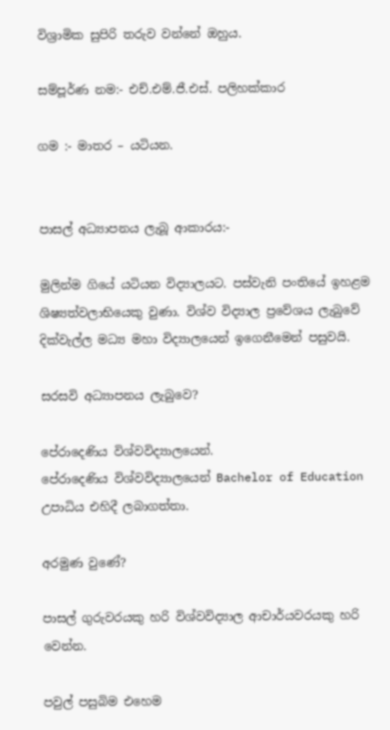විශ්‍රාමික සුපිරි තරුව වන්නේ ඔහුය.

සම්පූර්ණ නම:- එච්.එම්.ජී.එස්. පලිහක්කාර

ගම :- මාතර – යටියන.


පාසල් අධ්‍යාපනය ලැබූ ආකාරය:-

මුලින්ම ගියේ යටියන විද්‍යාලයට. පස්වැනි පංතියේ ඉහළම ශිෂ්‍යත්වලාභියෙකු වුණා. විශ්ව විද්‍යාල ප්‍රවේශය ලැබුවේ දික්වැල්ල මධ්‍ය මහා විද්‍යාලයෙන් ඉගෙනීමෙන් පසුවයි.

සරසවි අධ්‍යාපනය ලැබුවෙ?

පේරාදෙණිය විශ්වවිද්‍යාලයෙන්.
පේරාදෙණිය විශ්වවිද්‍යාලයෙන් Bachelor of Education උපාධිය එහිදී ලබාගත්තා.

අරමුණ වුණේ?

පාසල් ගුරුවරයකු හරි විශ්වවිද්‍යාල ආචාර්යවරයකු හරි වෙන්න.

පවුල් පසුබිම එහෙම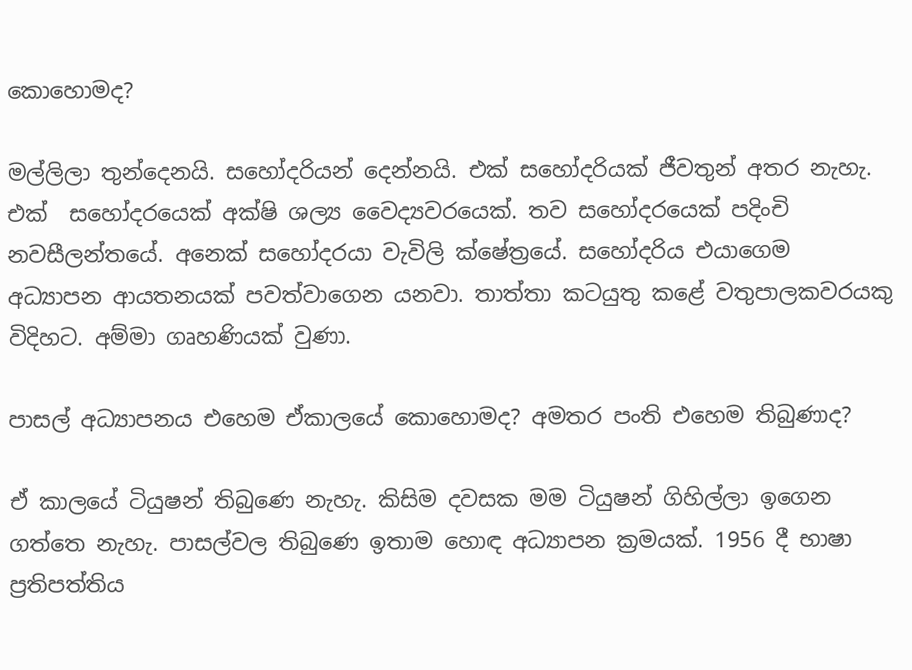කොහොමද?

මල්ලිලා තුන්දෙනයි. සහෝදරියන් දෙන්නයි. එක් සහෝදරියක් ජීවතුන් අතර නැහැ. එක්  සහෝදරයෙක් අක්ෂි ශල්‍ය වෛද්‍යවරයෙක්. තව සහෝදරයෙක් පදිංචි නවසීලන්තයේ. අනෙක් සහෝදරයා වැවිලි ක්ෂේත්‍රයේ. සහෝදරිය එයාගෙම අධ්‍යාපන ආයතනයක් පවත්වාගෙන යනවා. තාත්තා කටයුතු කළේ වතුපාලකවරයකු විදිහට. අම්මා ගෘහණියක් වුණා.

පාසල් අධ්‍යාපනය එහෙම ඒකාලයේ කොහොමද? අමතර පංති එහෙම තිබුණාද?

ඒ කාලයේ ටියුෂන් තිබුණෙ නැහැ. කිසිම දවසක මම ටියුෂන් ගිහිල්ලා ඉගෙන ගත්තෙ නැහැ. පාසල්වල තිබුණෙ ඉතාම හොඳ අධ්‍යාපන ක්‍රමයක්. 1956 දී භාෂා ප්‍රතිපත්තිය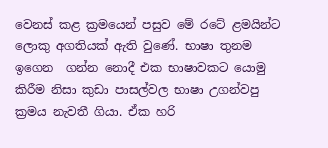වෙනස් කළ ක්‍රමයෙන් පසුව මේ රටේ ළමයින්ට ලොකු අගතියක් ඇති වුණේ. භාෂා තුනම ඉගෙන  ගන්න නොදී එක භාෂාවකට යොමු කිරීම නිසා කුඩා පාසල්වල භාෂා උගන්වපු ක්‍රමය නැවතී ගියා. ඒක හරි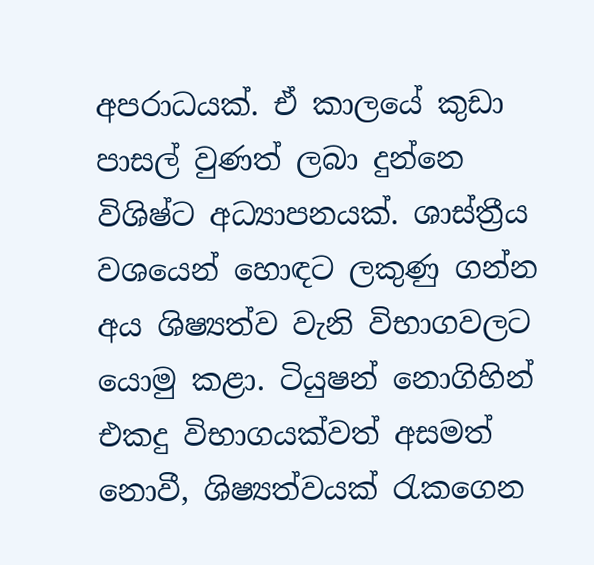අපරාධයක්. ඒ කාලයේ කුඩා  පාසල් වුණත් ලබා දුන්නෙ විශිෂ්ට අධ්‍යාපනයක්. ශාස්ත්‍රීය වශයෙන් හොඳට ලකුණු ගන්න අය ශිෂ්‍යත්ව වැනි විභාගවලට යොමු කළා. ටියුෂන් නොගිහින් එකදු විභාගයක්වත් අසමත් නොවී, ශිෂ්‍යත්වයක් රැකගෙන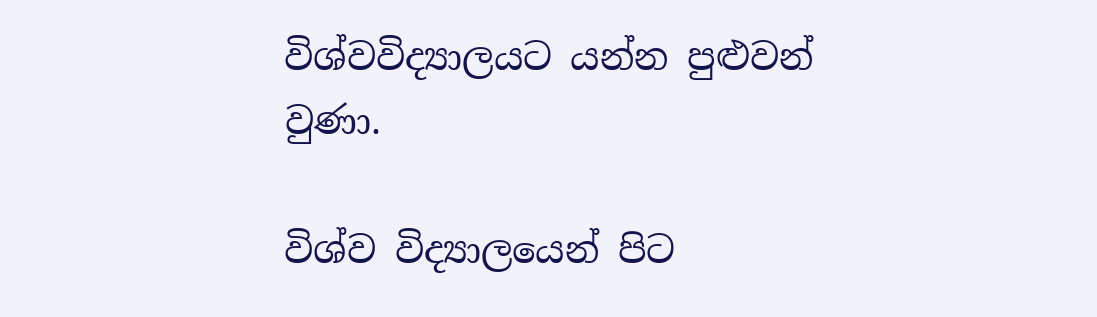විශ්වවිද්‍යාලයට යන්න පුළුවන් වුණා.

විශ්ව විද්‍යාලයෙන් පිට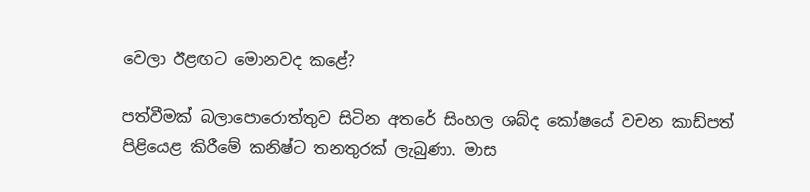වෙලා ඊළඟට මොනවද කළේ?

පත්වීමක් බලාපොරොත්තුව සිටින අතරේ සිංහල ශබ්ද කෝෂයේ වචන කාඩ්පත් පිළියෙළ කිරීමේ කනිෂ්ට තනතුරක් ලැබුණා. මාස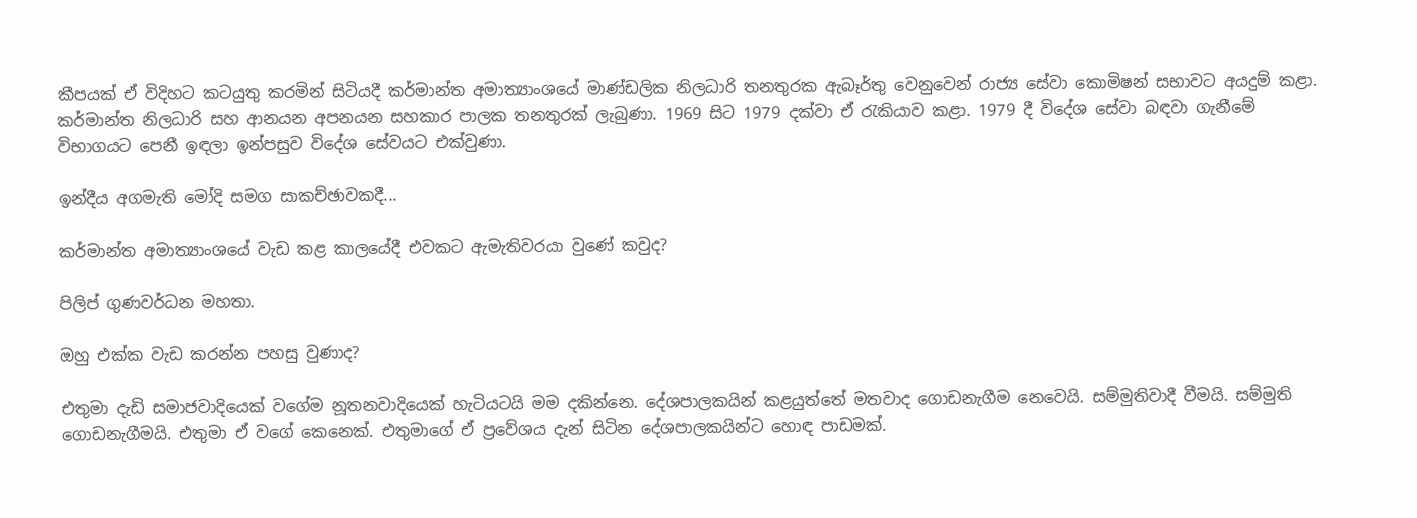කීපයක් ඒ විදිහට කටයුතු කරමින් සිටියදී කර්මාන්ත අමාත්‍යාංශයේ මාණ්ඩලික නිලධාරි තනතුරක ඇබෑර්තු වෙනුවෙන් රාජ්‍ය සේවා කොමිෂන් සභාවට අයදුම් කළා. කර්මාන්ත නිලධාරි සහ ආනයන අපනයන සහකාර පාලක තනතුරක් ලැබුණා. 1969 සිට 1979 දක්වා ඒ රැකියාව කළා. 1979 දී විදේශ සේවා බඳවා ගැනීමේ විභාගයට පෙනී ඉඳලා ඉන්පසුව විදේශ සේවයට එක්වුණා.

ඉන්දීය අගමැති මෝදි සමග සාකච්ඡාවකදී...

කර්මාන්ත අමාත්‍යාංශයේ වැඩ කළ කාලයේදී එවකට ඇමැතිවරයා වුණේ කවුද?

පිලිප් ගුණවර්ධන මහතා.

ඔහු එක්ක වැඩ කරන්න පහසු වුණාද?

එතුමා දැඩි සමාජවාදියෙක් වගේම නූතනවාදියෙක් හැටියටයි මම දකින්නෙ. දේශපාලකයින් කළයුත්තේ මතවාද ගොඩනැගීම නෙවෙයි. සම්මුතිවාදී වීමයි. සම්මුති ගොඩනැගීමයි. එතුමා ඒ වගේ කෙනෙක්. එතුමාගේ ඒ ප්‍රවේශය දැන් සිටින දේශපාලකයින්ට හොඳ පාඩමක්.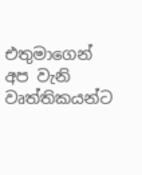එතුමාගෙන් අප වැනි වෘත්තිකයන්ට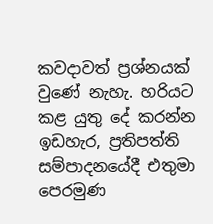කවදාවත් ප්‍රශ්නයක් වුණේ නැහැ. හරියට කළ යුතු දේ කරන්න ඉඩහැර, ප්‍රතිපත්ති සම්පාදනයේදී එතුමා පෙරමුණ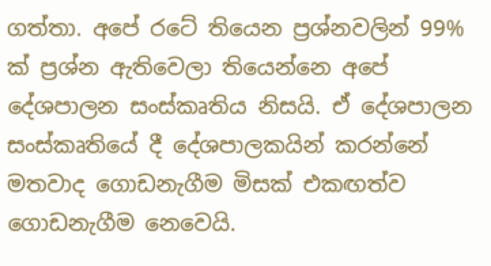ගත්තා. අපේ රටේ තියෙන ප්‍රශ්නවලින් 99% ක් ප්‍රශ්න ඇතිවෙලා තියෙන්නෙ අපේ දේශපාලන සංස්කෘතිය නිසයි. ඒ දේශපාලන සංස්කෘතියේ දී දේශපාලකයින් කරන්නේ මතවාද ගොඩනැගීම මිසක් එකඟත්ව ගොඩනැගීම නෙවෙයි.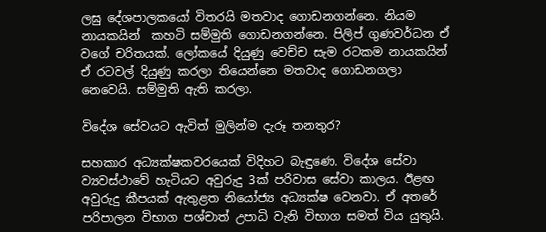ලඝු දේශපාලකයෝ විතරයි මතවාද ගොඩනගන්නෙ. නියම නායකයින්  කහටි සම්මුති ගොඩනගන්නෙ. පිලිප් ගුණවර්ධන ඒ වගේ චරිතයක්. ලෝකයේ දියුණු වෙච්ච සැම රටකම නායකයින් ඒ රටවල් දියුණු කරලා තියෙන්නෙ මතවාද ගොඩනගලා නෙවෙයි. සම්මුති ඇති කරලා.

විදේශ සේවයට ඇවිත් මුලින්ම දැරූ තනතුර?

සහකාර අධ්‍යක්ෂකවරයෙක් විදිහට බැඳුණෙ. විදේශ සේවා ව්‍යවස්ථාවේ හැටියට අවුරුදු 3ක් පරිවාස සේවා කාලය. ඊළඟ අවුරුදු කීපයක් ඇතුළත නියෝජ්‍ය අධ්‍යක්ෂ වෙනවා. ඒ අතරේ පරිපාලන විභාග පශ්චාත් උපාධි වැනි විභාග සමත් විය යුතුයි.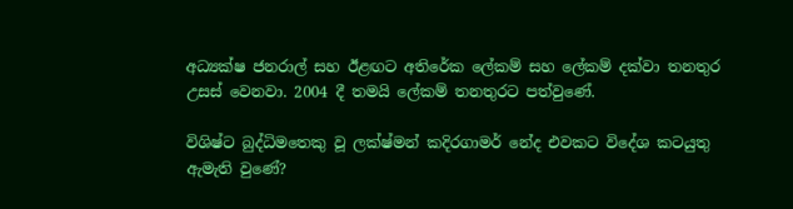අධ්‍යක්ෂ ජනරාල් සහ ඊළඟට අතිරේක ලේකම් සහ ලේකම් දක්වා තනතුර උසස් වෙනවා. 2004 දී තමයි ලේකම් තනතුරට පත්වුණේ.

විශිෂ්ට බුද්ධිමතෙකු වූ ලක්ෂ්මන් කදිරගාමර් නේද එවකට විදේශ කටයුතු ඇමැති වුණේ?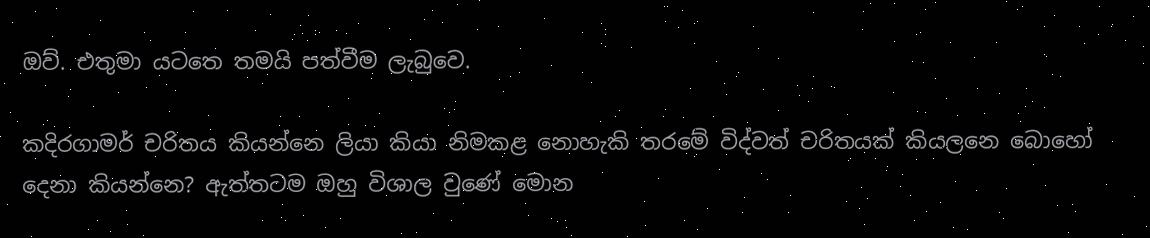ඔව්. එතුමා යටතෙ තමයි පත්වීම ලැබුවෙ.

කදිරගාමර් චරිතය කියන්නෙ ලියා කියා නිමකළ නොහැකි තරමේ විද්වත් චරිතයක් කියලනෙ බොහෝ දෙනා කියන්නෙ? ඇත්තටම ඔහු විශාල වුණේ මොන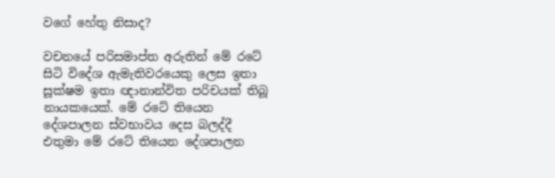වගේ හේතු නිසාද?

වචනයේ පරිසමාප්ත අරුතින් මේ රටේ සිටි විදේශ ඇමැතිවරයෙකු ලෙස ඉතා සූක්ෂම ඉතා ඥානාන්විත පරිචයක් තිබූ නායකයෙක්. මේ රටේ තියෙන දේශපාලන ස්වභාවය දෙස බලද්දී එතුමා මේ රටේ තියෙන දේශපාලන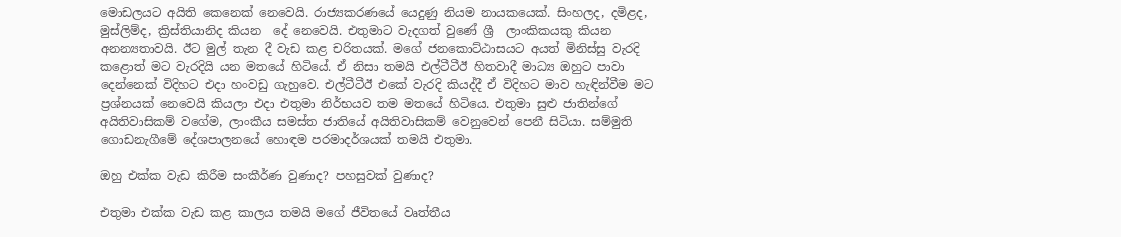මොඩලයට අයිති කෙනෙක් නෙවෙයි. රාජ්‍යකරණයේ යෙදුණු නියම නායකයෙක්. සිංහලද, දමිළද, මුස්ලිම්ද, ක්‍රිස්තියානිද කියන  දේ නෙවෙයි. එතුමාට වැදගත් වුණේ ශ්‍රී  ලාංකිකයකු කියන අනන්‍යතාවයි. ඊට මුල් තැන දී වැඩ කළ චරිතයක්. මගේ ජනකොට්ඨාසයට අයත් මිනිස්සු වැරදි කළොත් මට වැරදියි යන මතයේ හිටියේ. ඒ නිසා තමයි එල්ටීටීඊ හිතවාදී මාධ්‍ය ඔහුට පාවා දෙන්නෙක් විදිහට එදා හංවඩු ගැහුවෙ. එල්ටීටීඊ එකේ වැරදි කියද්දී ඒ විදිහට මාව හැඳින්වීම මට ප්‍රශ්නයක් නෙවෙයි කියලා එදා එතුමා නිර්භයව තම මතයේ හිටියෙ. එතුමා සුළු ජාතින්ගේ අයිතිවාසිකම් වගේම, ලාංකීය සමස්ත ජාතියේ අයිතිවාසිකම් වෙනුවෙන් පෙනී සිටියා. සම්මුති ගොඩනැගීමේ දේශපාලනයේ හොඳම පරමාදර්ශයක් තමයි එතුමා.

ඔහු එක්ක වැඩ කිරීම සංකීර්ණ වුණාද? පහසුවක් වුණාද?

එතුමා එක්ක වැඩ කළ කාලය තමයි මගේ ජීවිතයේ වෘත්තීය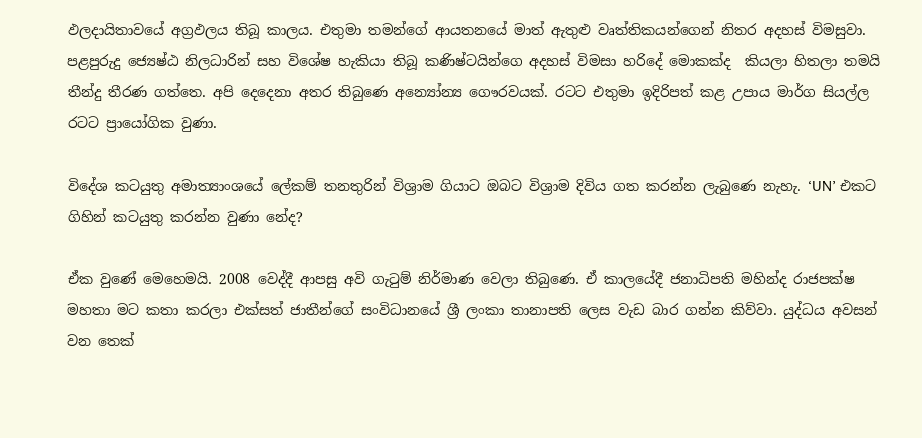ඵලදායිතාවයේ අග්‍රඵලය තිබූ කාලය. එතුමා තමන්ගේ ආයතනයේ මාත් ඇතුළු වෘත්තිකයන්ගෙන් නිතර අදහස් විමසුවා. පළපුරුදු ජ්‍යෙෂ්ඨ නිලධාරින් සහ විශේෂ හැකියා තිබූ කණිෂ්ටයින්ගෙ අදහස් විමසා හරිදේ මොකක්ද  කියලා හිතලා තමයි තීන්දු තීරණ ගත්තෙ. අපි දෙදෙනා අතර තිබුණෙ අන්‍යෝන්‍ය ගෞරවයක්. රටට එතුමා ඉදිරිපත් කළ උපාය මාර්ග සියල්ල රටට ප්‍රායෝගික වුණා.

විදේශ කටයුතු අමාත්‍යාංශයේ ලේකම් තනතුරින් විශ්‍රාම ගියාට ඔබට විශ්‍රාම දිවිය ගත කරන්න ලැබුණෙ නැහැ. ‘UN’ එකට ගිහින් කටයුතු කරන්න වුණා නේද?

ඒක වුණේ මෙහෙමයි. 2008 වෙද්දී ආපසු අවි ගැටුම් නිර්මාණ වෙලා තිබුණෙ. ඒ කාලයේදී ජනාධිපති මහින්ද රාජපක්ෂ මහතා මට කතා කරලා එක්සත් ජාතීන්ගේ සංවිධානයේ ශ්‍රී ලංකා තානාපති ලෙස වැඩ බාර ගන්න කිව්වා. යුද්ධය අවසන් වන තෙක්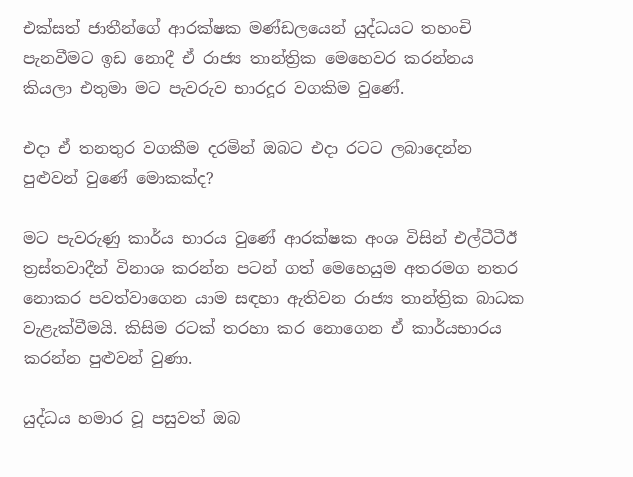එක්සත් ජාතීන්ගේ ආරක්ෂක මණ්ඩලයෙන් යුද්ධයට තහංචි පැනවීමට ඉඩ නොදී ඒ රාජ්‍ය තාන්ත්‍රික මෙහෙවර කරන්නය කියලා එතුමා මට පැවරුව භාරදූර වගකිම වුණේ.

එදා ඒ තනතුර වගකීම දරමින් ඔබට එදා රටට ලබාදෙන්න පුළුවන් වුණේ මොකක්ද?

මට පැවරුණු කාර්ය භාරය වුණේ ආරක්ෂක අංශ විසින් එල්ටීටීඊ ත්‍රස්තවාදීන් විනාශ කරන්න පටන් ගත් මෙහෙයුම අතරමග නතර නොකර පවත්වාගෙන යාම සඳහා ඇතිවන රාජ්‍ය තාන්ත්‍රික බාධක වැළැක්වීමයි. කිසිම රටක් තරහා කර නොගෙන ඒ කාර්යභාරය කරන්න පුළුවන් වුණා.

යුද්ධය හමාර වූ පසුවත් ඔබ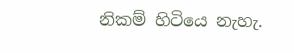නිකම් හිටියෙ නැහැ.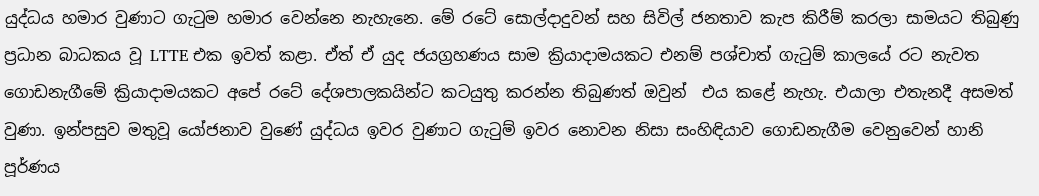යුද්ධය හමාර වුණාට ගැටුම හමාර වෙන්නෙ නැහැනෙ. මේ රටේ සොල්දාදුවන් සහ සිවිල් ජනතාව කැප කිරීම් කරලා සාමයට තිබුණු ප්‍රධාන බාධකය වූ LTTE එක ඉවත් කළා. ඒත් ඒ යුද ජයග්‍රහණය සාම ක්‍රියාදාමයකට එනම් පශ්චාත් ගැටුම් කාලයේ රට නැවත ගොඩනැගීමේ ක්‍රියාදාමයකට අපේ රටේ දේශපාලකයින්ට කටයුතු කරන්න තිබුණත් ඔවුන්  එය කළේ නැහැ. එයාලා එතැනදී අසමත් වුණා. ඉන්පසුව මතුවූ යෝජනාව වුණේ යුද්ධය ඉවර වුණාට ගැටුම් ඉවර නොවන නිසා සංහිඳියාව ගොඩනැගීම වෙනුවෙන් හානි පූර්ණය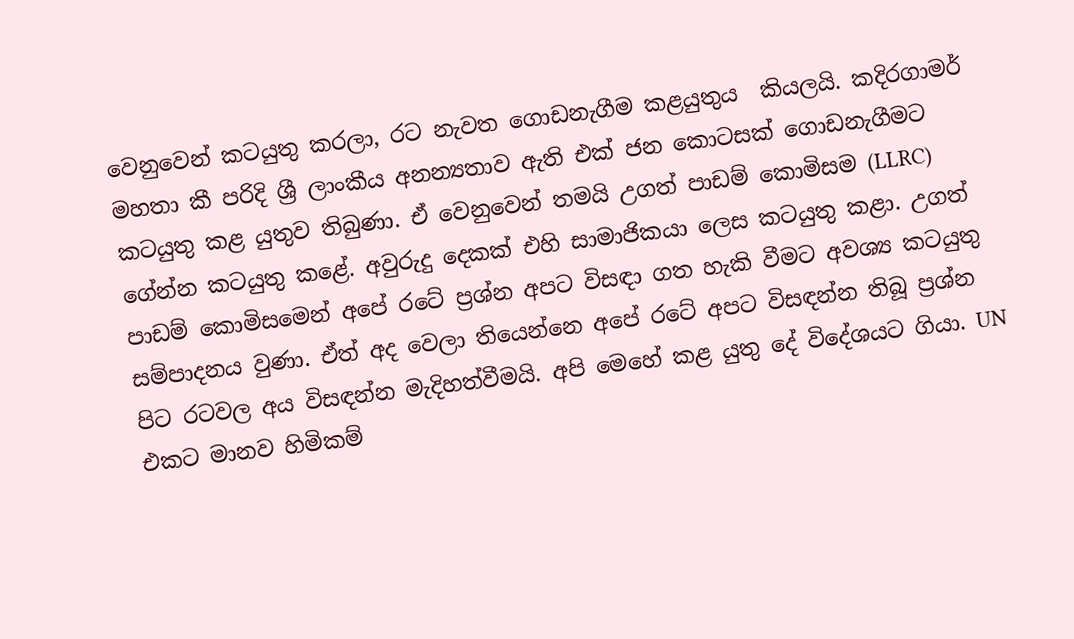වෙනුවෙන් කටයුතු කරලා, රට නැවත ගොඩනැගීම කළයුතුය  කියලයි. කදිරගාමර් මහතා කී පරිදි ශ්‍රී ලාංකීය අනන්‍යතාව ඇති එක් ජන කොටසක් ගොඩනැගීමට කටයුතු කළ යුතුව තිබුණා. ඒ වෙනුවෙන් තමයි උගත් පාඩම් කොමිසම (LLRC) ගේන්න කටයුතු කළේ. අවුරුදු දෙකක් එහි සාමාජිකයා ලෙස කටයුතු කළා. උගත් පාඩම් කොමිසමෙන් අපේ රටේ ප්‍රශ්න අපට විසඳා ගත හැකි වීමට අවශ්‍ය කටයුතු සම්පාදනය වුණා. ඒත් අද වෙලා තියෙන්නෙ අපේ රටේ අපට විසඳන්න තිබූ ප්‍රශ්න පිට රටවල අය විසඳන්න මැදිහත්වීමයි. අපි මෙහේ කළ යුතු දේ විදේශයට ගියා. UN  එකට මානව හිමිකම්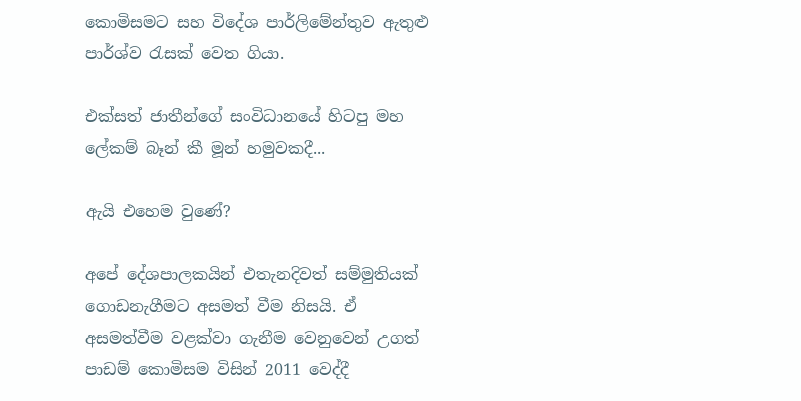කොමිසමට සහ විදේශ පාර්ලිමේන්තුව ඇතුළු පාර්ශ්ව රැසක් වෙත ගියා.

එක්සත් ජාතීන්ගේ සංවිධානයේ හිටපු මහ ලේකම් බෑන් කී මූන් හමුවකදී...

ඇයි එහෙම වුණේ?

අපේ දේශපාලකයින් එතැනදිවත් සම්මුතියක් ගොඩනැගීමට අසමත් වීම නිසයි. ඒ අසමත්වීම වළක්වා ගැනීම වෙනුවෙන් උගත් පාඩම් කොමිසම විසින් 2011 වෙද්දී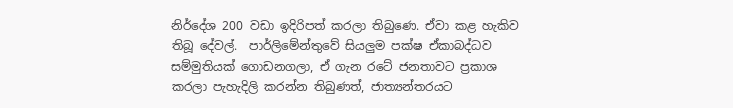නිර්දේශ 200 වඩා ඉදිරිපත් කරලා තිබුණෙ. ඒවා කළ හැකිව තිබූ දේවල්.  පාර්ලිමේන්තුවේ සියලුම පක්ෂ ඒකාබද්ධව සම්මුතියක් ගොඩනගලා, ඒ ගැන රටේ ජනතාවට ප්‍රකාශ කරලා පැහැදිලි කරන්න තිබුණත්, ජාත්‍යන්තරයට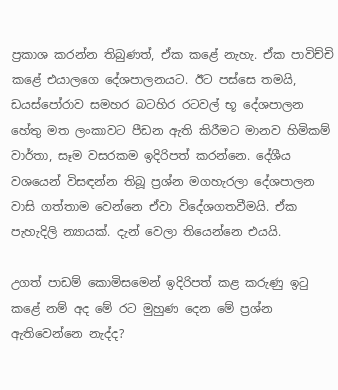ප්‍රකාශ කරන්න තිබුණත්, ඒක කළේ නැහැ. ඒක පාවිච්චි කළේ එයාලගෙ දේශපාලනයට. ඊට පස්සෙ තමයි, ඩයස්පෝරාව සමහර බටහිර රටවල් භූ දේශපාලන හේතු මත ලංකාවට පීඩන ඇති කිරීමට මානව හිමිකම් වාර්තා, සෑම වසරකම ඉදිරිපත් කරන්නෙ. දේශීය වශයෙන් විසඳන්න තිබූ ප්‍රශ්න මගහැරලා දේශපාලන වාසි ගත්තාම වෙන්නෙ ඒවා විදේශගතවීමයි. ඒක පැහැදිලි න්‍යායක්. දැන් වෙලා තියෙන්නෙ එයයි.

උගත් පාඩම් කොමිසමෙන් ඉදිරිපත් කළ කරුණු ඉටු කළේ නම් අද මේ රට මුහුණ දෙන මේ ප්‍රශ්න ඇතිවෙන්නෙ නැද්ද?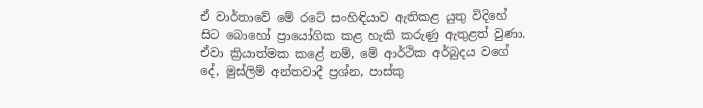ඒ වාර්තාවේ මේ රටේ සංහිඳියාව ඇතිකළ යුතු විදිහේ සිට බොහෝ ප්‍රායෝගික කළ හැකි කරුණු ඇතුළත් වුණා. ඒවා ක්‍රියාත්මක කළේ නම්, මේ ආර්ථික අර්බුදය වගේ දේ, මුස්ලිම් අන්තවාදී ප්‍රශ්න, පාස්කු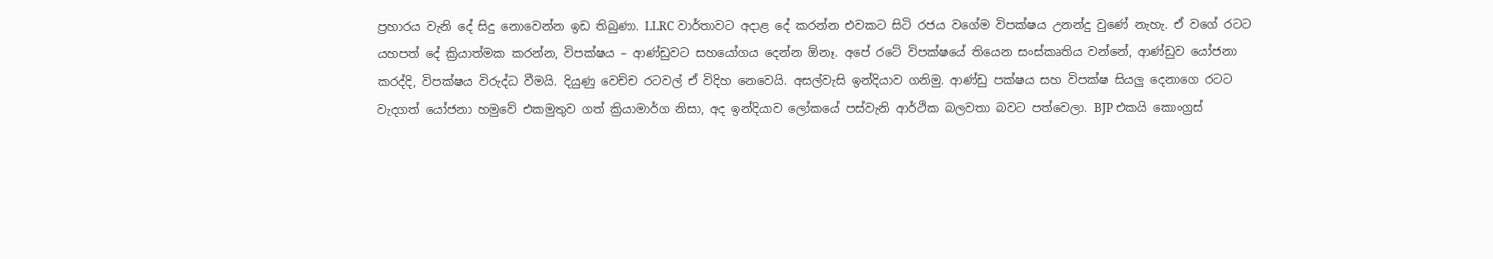ප්‍රහාරය වැනි දේ සිදු නොවෙන්න ඉඩ තිබුණා. LLRC වාර්තාවට අදාළ දේ කරන්න එවකට සිටි රජය වගේම විපක්ෂය උනන්දු වුණේ නැහැ. ඒ වගේ රටට යහපත් දේ ක්‍රියාත්මක කරන්න, විපක්ෂය – ආණ්ඩුවට සහයෝගය දෙන්න ඕනෑ. අපේ රටේ විපක්ෂයේ තියෙන සංස්කෘතිය වන්නේ, ආණ්ඩුව යෝජනා කරද්දි, විපක්ෂය විරුද්ධ වීමයි. දියුණු වෙච්ච රටවල් ඒ විදිහ නෙවෙයි. අසල්වැසි ඉන්දියාව ගනිමු. ආණ්ඩු පක්ෂය සහ විපක්ෂ සියලු දෙනාගෙ රටට වැදගත් යෝජනා හමුවේ එකමුතුව ගත් ක්‍රියාමාර්ග නිසා, අද ඉන්දියාව ලෝකයේ පස්වැනි ආර්ථික බලවතා බවට පත්වෙලා. BJP එකයි කොංග්‍රස්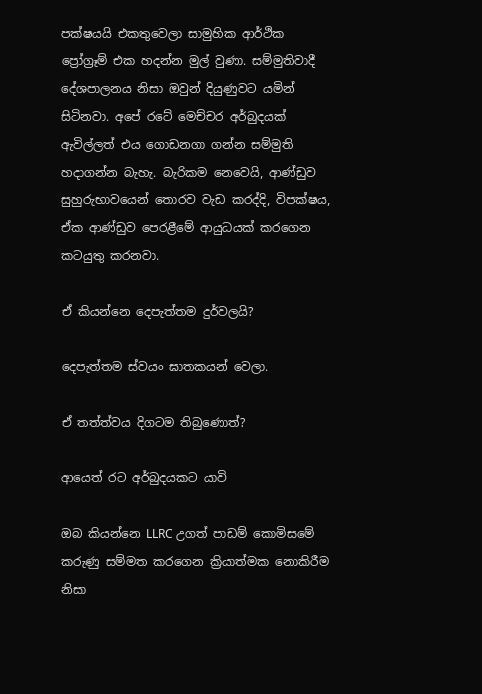පක්ෂයයි එකතුවෙලා සාමුහික ආර්ථික ප්‍රෝග්‍රෑම් එක හදන්න මුල් වුණා. සම්මුතිවාදී දේශපාලනය නිසා ඔවුන් දියුණුවට යමින් සිටිනවා. අපේ රටේ මෙච්චර අර්බුදයක් ඇවිල්ලත් එය ගොඩනගා ගන්න සම්මුති හදාගන්න බැහැ. බැරිකම නෙවෙයි, ආණ්ඩුව සුහුරුභාවයෙන් තොරව වැඩ කරද්දි, විපක්ෂය, ඒක ආණ්ඩුව පෙරළීමේ ආයුධයක් කරගෙන කටයුතු කරනවා.

ඒ කියන්නෙ දෙපැත්තම දුර්වලයි?

දෙපැත්තම ස්වයං ඝාතකයන් වෙලා.

ඒ තත්ත්වය දිගටම තිබුණොත්?

ආයෙත් රට අර්බුදයකට යාවි

ඔබ කියන්නෙ LLRC උගත් පාඩම් කොමිසමේ කරුණු සම්මත කරගෙන ක්‍රියාත්මක නොකිරීම නිසා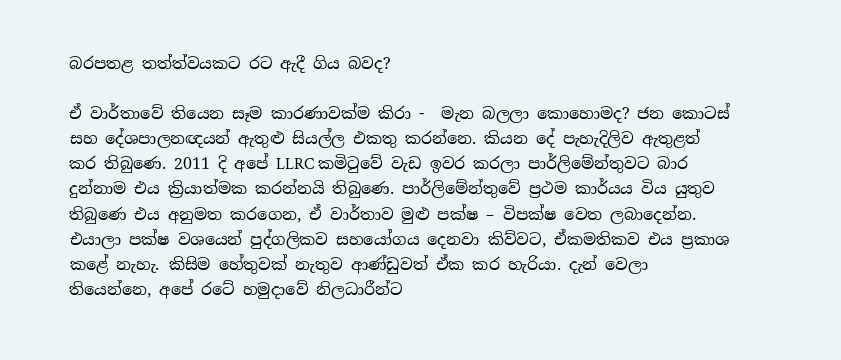බරපතළ තත්ත්වයකට රට ඇදී ගිය බවද?

ඒ වාර්තාවේ තියෙන සෑම කාරණාවක්ම කිරා -  මැන බලලා කොහොමද? ජන කොටස් සහ දේශපාලනඥයන් ඇතුළු සියල්ල එකතු කරන්නෙ. කියන දේ පැහැදිලිව ඇතුළත් කර තිබුණෙ. 2011 දි අපේ LLRC කමිටුවේ වැඩ ඉවර කරලා පාර්ලිමේන්තුවට බාර දුන්නාම එය ක්‍රියාත්මක කරන්නයි තිබුණෙ. පාර්ලිමේන්තුවේ ප්‍රථම කාර්යය විය යුතුව තිබුණෙ එය අනුමත කරගෙන, ඒ වාර්තාව මුළු පක්ෂ – විපක්ෂ වෙත ලබාදෙන්න. එයාලා පක්ෂ වශයෙන් පුද්ගලිකව සහයෝගය දෙනවා කිව්වට, ඒකමතිකව එය ප්‍රකාශ කළේ නැහැ. කිසිම හේතුවක් නැතුව ආණ්ඩුවත් ඒක කර හැරියා. දැන් වෙලා තියෙන්නෙ, අපේ රටේ හමුදාවේ නිලධාරීන්ට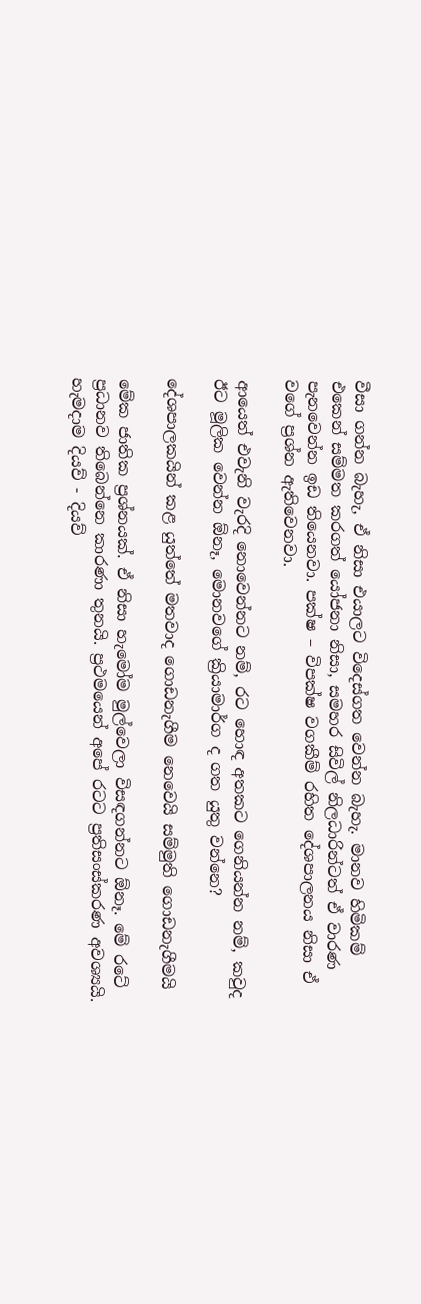වීසා ගන්න බැහැ, ඒ නිසා එයාලට විදෙස්ගත වෙන්න බැහැ. මානව හිමිකම් එකෙන් සම්මත කරගත් යෝජනා නිසා, සමහර සිවිල් නිලධාරින්ටත් ඒ වාරණ පැනවෙන්න ඉඩ තියෙනවා. පක්ෂ – විපක්ෂ වගකීම් රහිත දේශපාලනය නිසා ඒ වගේ ප්‍රශ්න ඇතිවෙනවා.

ආයෙත් එවැනි වැරදි නොවෙන්නට නම්, රට හොඳ අතකට ගෙනියන්න නම්, කවුද ඊට මූලික වෙන්න ඕනෑ, මොනවගේ ක්‍රියාමාර්ග ද ගත යුතු වන්නෙ?

දේශපාලකයින් කළ යුත්තේ මතවාද ගොඩනැගීම නෙවෙයි සම්මුති ගොඩනැගීමයි

මේක ජාතික ප්‍රශ්නයක්. ඒ නිසා හැමෝම මුල්වෙලා විසඳගන්නට ඕනෑ. මේ රටේ ප්‍රධානව තිබෙන්නෙ කාරණා තුනයි. ප්‍රථමයෙන් අපේ රටට ප්‍රතිසංස්කරණ අවශ්‍යයි. හැමදාම දියව් - දියව්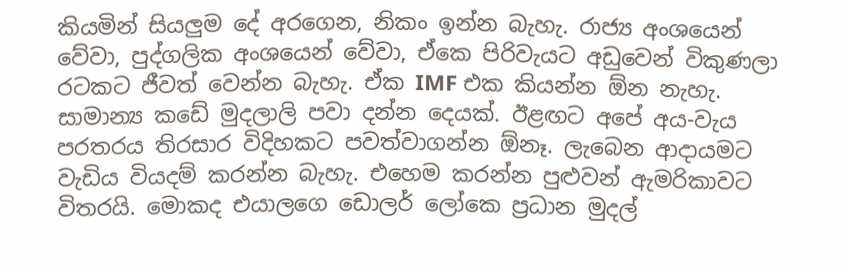කියමින් සියලුම දේ අරගෙන, නිකං ඉන්න බැහැ. රාජ්‍ය අංශයෙන් වේවා, පුද්ගලික අංශයෙන් වේවා, ඒකෙ පිරිවැයට අඩුවෙන් විකුණලා රටකට ජීවත් වෙන්න බැහැ. ඒක IMF එක කියන්න ඕන නැහැ. සාමාන්‍ය කඩේ මුදලාලි පවා දන්න දෙයක්. ඊළඟට අපේ අය-වැය පරතරය තිරසාර විදිහකට පවත්වාගන්න ඕනෑ. ලැබෙන ආදායමට වැඩිය වියදම් කරන්න බැහැ. එහෙම කරන්න පුළුවන් ඇමරිකාවට විතරයි. මොකද එයාලගෙ ඩොලර් ලෝකෙ ප්‍රධාන මුදල්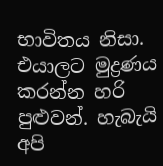භාවිතය නිසා. එයාලට මුද්‍රණය කරන්න හරි පුළුවන්. හැබැයි අපි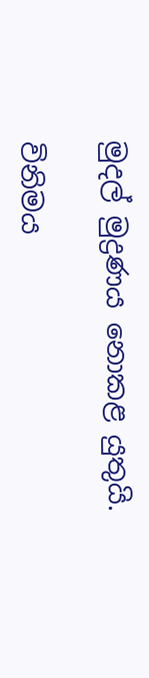මුදල් මුද්‍රණය නොකළ යුතුයි.

විනිමය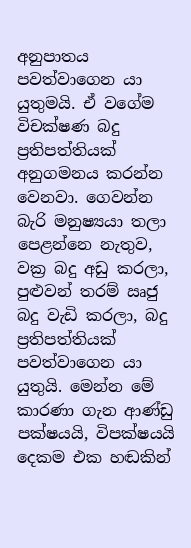අනුපාතය පවත්වාගෙන යා යුතුමයි. ඒ වගේම විචක්ෂණ බදු ප්‍රතිපත්තියක් අනුගමනය කරන්න වෙනවා. ගෙවන්න බැරි මනුෂ්‍යයා තලා පෙළන්නෙ නැතුව, වක්‍ර බදු අඩු කරලා, පුළුවන් තරම් ඍජු බදු වැඩි කරලා, බදු ප්‍රතිපත්තියක් පවත්වාගෙන යා යුතුයි. මෙන්න මේ කාරණා ගැන ආණ්ඩු පක්ෂයයි, විපක්ෂයයි දෙකම එක හඬකින්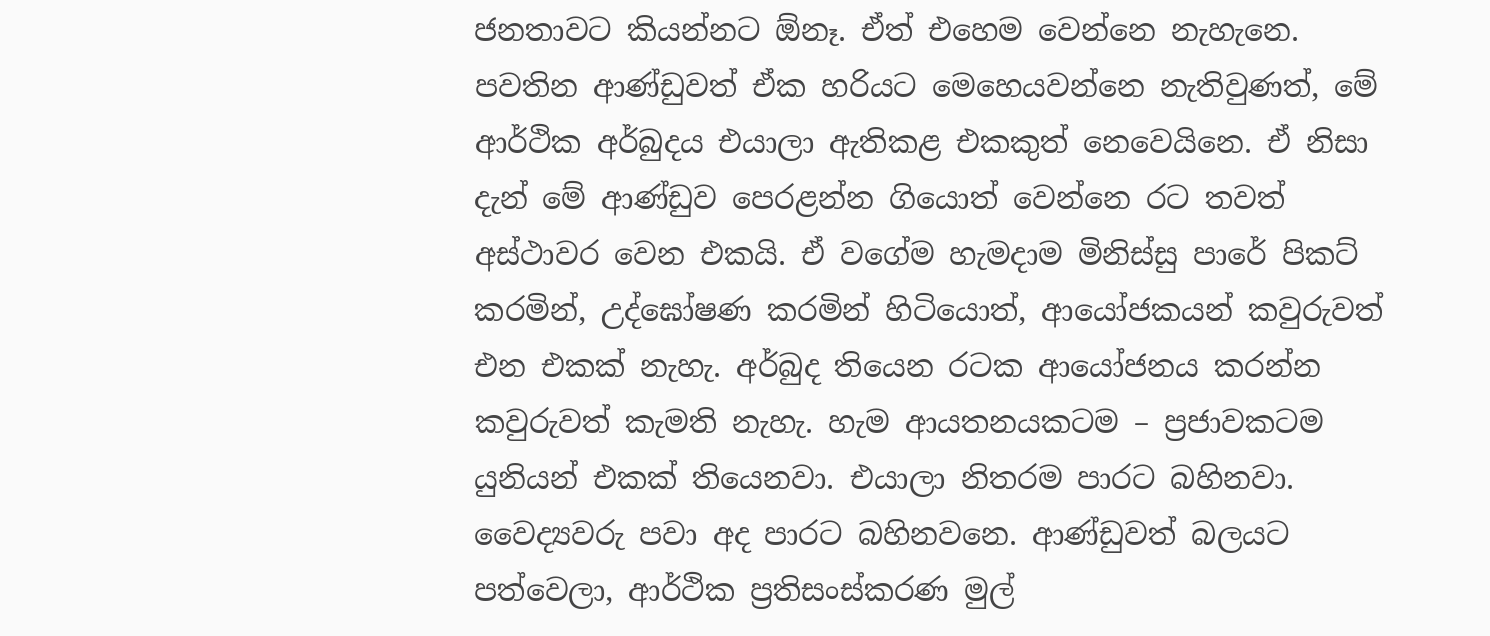ජනතාවට කියන්නට ඕනෑ. ඒත් එහෙම වෙන්නෙ නැහැනෙ. පවතින ආණ්ඩුවත් ඒක හරියට මෙහෙයවන්නෙ නැතිවුණත්, මේ ආර්ථික අර්බුදය එයාලා ඇතිකළ එකකුත් නෙවෙයිනෙ. ඒ නිසා දැන් මේ ආණ්ඩුව පෙරළන්න ගියොත් වෙන්නෙ රට තවත් අස්ථාවර වෙන එකයි. ඒ වගේම හැමදාම මිනිස්සු පාරේ පිකට් කරමින්, උද්ඝෝෂණ කරමින් හිටියොත්, ආයෝජකයන් කවුරුවත් එන එකක් නැහැ. අර්බුද තියෙන රටක ආයෝජනය කරන්න කවුරුවත් කැමති නැහැ. හැම ආයතනයකටම – ප්‍රජාවකටම යුනියන් එකක් තියෙනවා. එයාලා නිතරම පාරට බහිනවා. වෛද්‍යවරු පවා අද පාරට බහිනවනෙ. ආණ්ඩුවත් බලයට පත්වෙලා, ආර්ථික ප්‍රතිසංස්කරණ මුල්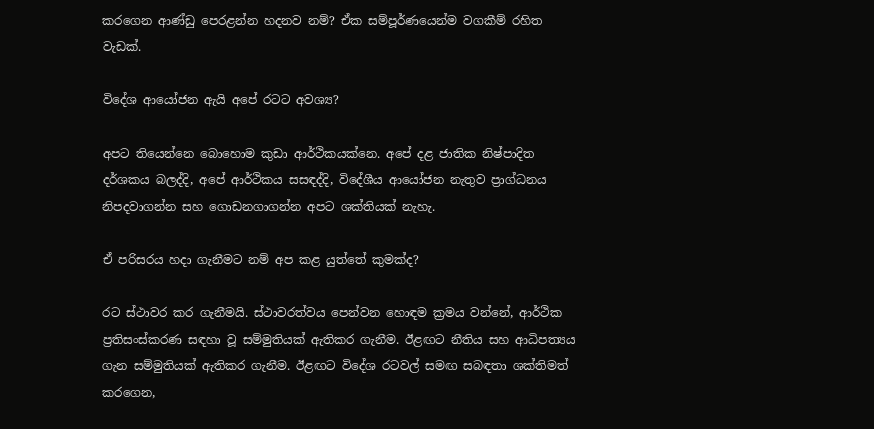කරගෙන ආණ්ඩු පෙරළන්න හදනව නම්? ඒක සම්පූර්ණයෙන්ම වගකීම් රහිත වැඩක්.

විදේශ ආයෝජන ඇයි අපේ රටට අවශ්‍ය?

අපට තියෙන්නෙ බොහොම කුඩා ආර්ථිකයක්නෙ. අපේ දළ ජාතික නිෂ්පාදිත දර්ශකය බලද්දි, අපේ ආර්ථිකය සසඳද්දි, විදේශීය ආයෝජන නැතුව ප්‍රාග්ධනය නිපදවාගන්න සහ ගොඩනගාගන්න අපට ශක්තියක් නැහැ.

ඒ පරිසරය හදා ගැනීමට නම් අප කළ යුත්තේ කුමක්ද?

රට ස්ථාවර කර ගැනීමයි. ස්ථාවරත්වය පෙන්වන හොඳම ක්‍රමය වන්නේ, ආර්ථික ප්‍රතිසංස්කරණ සඳහා වූ සම්මුතියක් ඇතිකර ගැනීම. ඊළඟට නීතිය සහ ආධිපත්‍යය ගැන සම්මුතියක් ඇතිකර ගැනීම. ඊළඟට විදේශ රටවල් සමඟ සබඳතා ශක්තිමත් කරගෙන,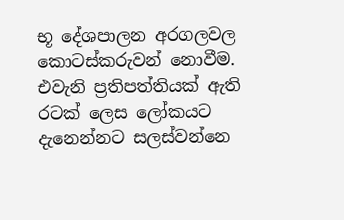භූ දේශපාලන අරගලවල කොටස්කරුවන් නොවීම. එවැනි ප්‍රතිපත්තියක් ඇති රටක් ලෙස ලෝකයට දැනෙන්නට සලස්වන්නෙ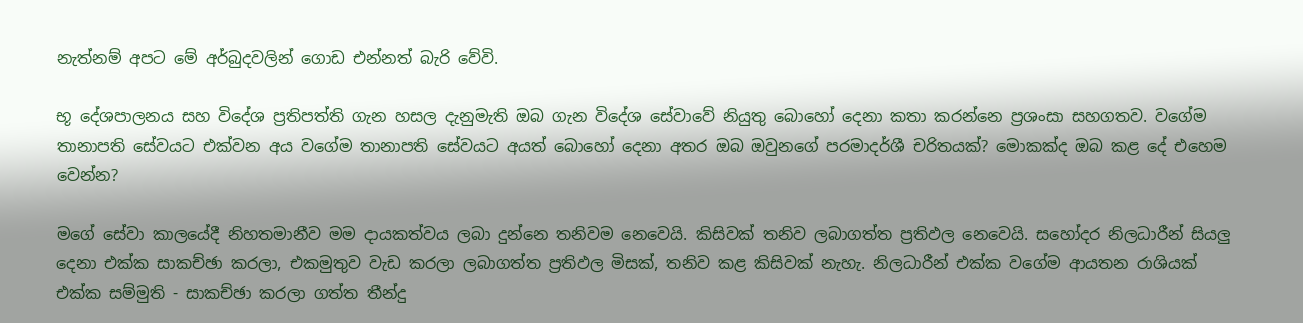නැත්නම් අපට මේ අර්බුදවලින් ගොඩ එන්නත් බැරි වේවි.

භූ දේශපාලනය සහ විදේශ ප්‍රතිපත්ති ගැන හසල දැනුමැති ඔබ ගැන විදේශ සේවාවේ නියුතු බොහෝ දෙනා කතා කරන්නෙ ප්‍රශංසා සහගතව. වගේම තානාපති සේවයට එක්වන අය වගේම තානාපති සේවයට අයත් බොහෝ දෙනා අතර ඔබ ඔවුනගේ පරමාදර්ශී චරිතයක්? මොකක්ද ඔබ කළ දේ එහෙම වෙන්න?

මගේ සේවා කාලයේදී නිහතමානීව මම දායකත්වය ලබා දුන්නෙ තනිවම නෙවෙයි. කිසිවක් තනිව ලබාගත්ත ප්‍රතිඵල නෙවෙයි. සහෝදර නිලධාරීන් සියලු දෙනා එක්ක සාකච්ඡා කරලා, එකමුතුව වැඩ කරලා ලබාගත්ත ප්‍රතිඵල මිසක්, තනිව කළ කිසිවක් නැහැ. නිලධාරීන් එක්ක වගේම ආයතන රාශියක් එක්ක සම්මුති - සාකච්ඡා කරලා ගත්ත තීන්දු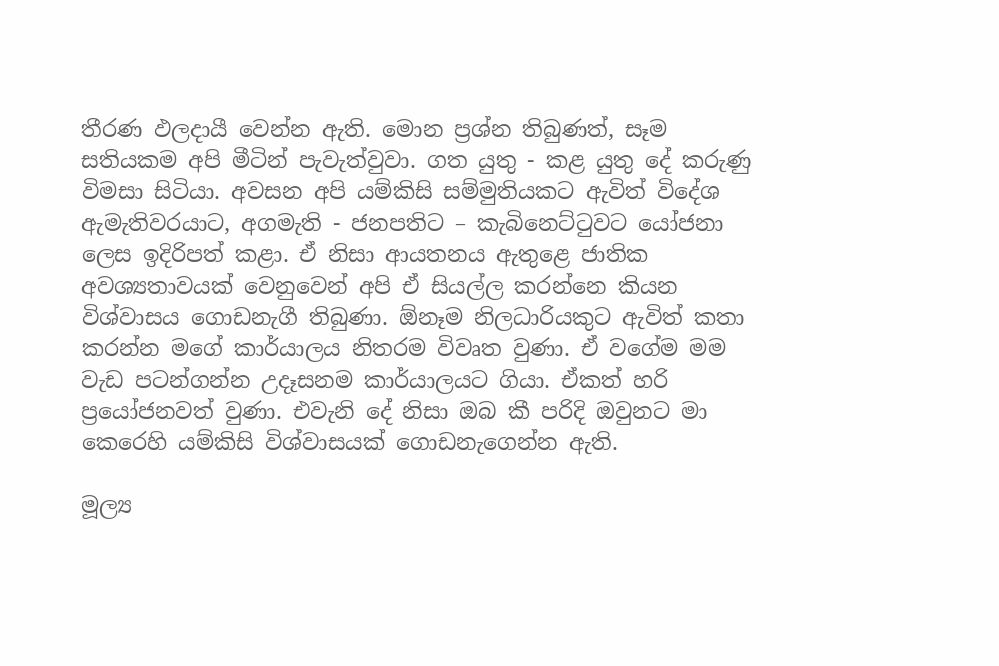තීරණ ඵලදායී වෙන්න ඇති. මොන ප්‍රශ්න තිබුණත්, සෑම සතියකම අපි මීටින් පැවැත්වුවා. ගත යුතු - කළ යුතු දේ කරුණු විමසා සිටියා. අවසන අපි යම්කිසි සම්මුතියකට ඇවිත් විදේශ ඇමැතිවරයාට, අගමැති - ජනපතිට – කැබිනෙට්ටුවට යෝජනා ලෙස ඉදිරිපත් කළා. ඒ නිසා ආයතනය ඇතුළෙ ජාතික අවශ්‍යතාවයක් වෙනුවෙන් අපි ඒ සියල්ල කරන්නෙ කියන විශ්වාසය ගොඩනැගී තිබුණා. ඕනෑම නිලධාරියකුට ඇවිත් කතා කරන්න මගේ කාර්යාලය නිතරම විවෘත වුණා. ඒ වගේම මම වැඩ පටන්ගන්න උදෑසනම කාර්යාලයට ගියා. ඒකත් හරි ප්‍රයෝජනවත් වුණා. එවැනි දේ නිසා ඔබ කී පරිදි ඔවුනට මා කෙරෙහි යම්කිසි විශ්වාසයක් ගොඩනැගෙන්න ඇති.

මූල්‍ය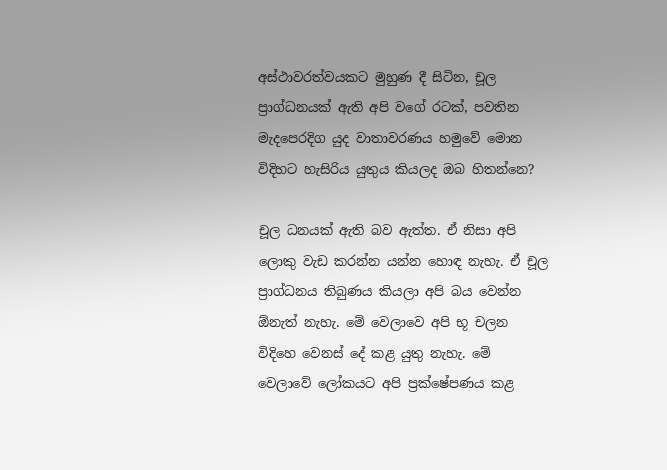අස්ථාවරත්වයකට මුහුණ දී සිටින, චූල ප්‍රාග්ධනයක් ඇති අපි වගේ රටක්, පවතින මැදපෙරදිග යුද වාතාවරණය හමුවේ මොන විදිහට හැසිරිය යුතුය කියලද ඔබ හිතන්නෙ?

චූල ධනයක් ඇති බව ඇත්ත. ඒ නිසා අපි ලොකු වැඩ කරන්න යන්න හොඳ නැහැ. ඒ චූල ප්‍රාග්ධනය තිබුණය කියලා අපි බය වෙන්න ඕනැත් නැහැ. මේ වෙලාවෙ අපි භූ චලන විදිහෙ වෙනස් දේ කළ යුතු නැහැ. මේ වෙලාවේ ලෝකයට අපි ප්‍රක්ෂේපණය කළ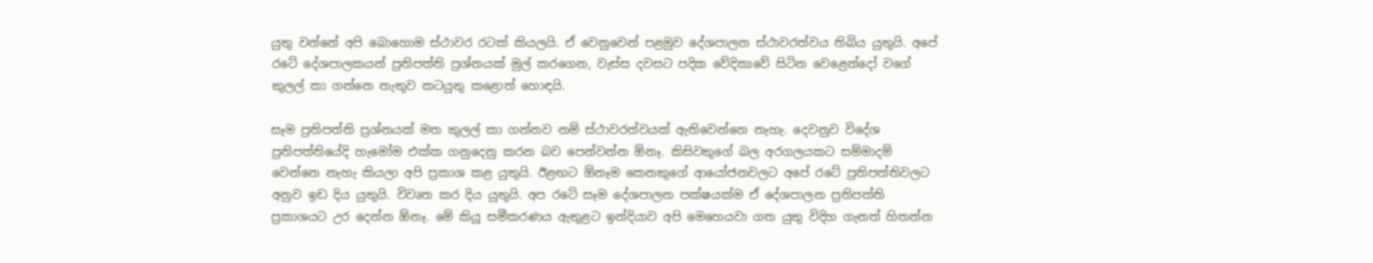යුතු වන්නේ අපි බොහොම ස්ථාවර රටක් කියලයි. ඒ වෙනුවෙන් පළමුව දේශපාලන ස්ථාවරත්වය තිබිය යුතුයි. අපේ රටේ දේශපාලකයන් ප්‍රතිපත්ති ප්‍රශ්නයක් මුල් කරගෙන, වැස්ස දවසට පදික වේදිකාවේ සිටින වෙළෙන්දෝ වගේ කුලල් කා ගන්නෙ නැතුව කටයුතු කළොත් හොඳයි.

සෑම ප්‍රතිපත්ති ප්‍රශ්නයක් මත කුලල් කා ගන්නව නම් ස්ථාවරත්වයක් ඇතිවෙන්නෙ නැහැ. දෙවනුව විදේශ ප්‍රතිපත්තියේදි හැමෝම එක්ක ගනුදෙනු කරන බව පෙන්වන්න ඕනෑ. කිසිවකුගේ බල අරගලයකට සම්මාදම් වෙන්නෙ නැහැ කියලා අපි ප්‍රකාශ කළ යුතුයි. ඊළඟට ඕනෑම කෙනකුගේ ආයෝජනවලට අපේ රටේ ප්‍රතිපත්තිවලට අනුව ඉඩ දිය යුතුයි. විවෘත කර දිය යුතුයි. අප රටේ සෑම දේශපාලන පක්ෂයක්ම ඒ දේශපාලන ප්‍රතිපත්ති ප්‍රකාශයට උර දෙන්න ඕනෑ. මේ කියූ සමීකරණය ඇතුළට ඉන්දියාව අපි මෙහෙයවා ගත යුතු විදිහ ගැනත් හිතන්න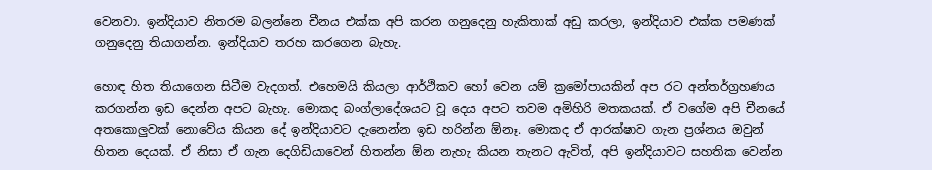වෙනවා. ඉන්දියාව නිතරම බලන්නෙ චීනය එක්ක අපි කරන ගනුදෙනු හැකිතාක් අඩු කරලා, ඉන්දියාව එක්ක පමණක් ගනුදෙනු තියාගන්න. ඉන්දියාව තරහ කරගෙන බැහැ.

හොඳ හිත තියාගෙන සිටීම වැදගත්. එහෙමයි කියලා ආර්ථිකව හෝ වෙන යම් ක්‍රමෝපායකින් අප රට අන්තර්ග්‍රහණය කරගන්න ඉඩ දෙන්න අපට බැහැ. මොකද බංග්ලාදේශයට වූ දෙය අපට තවම අමිහිරි මතකයක්. ඒ වගේම අපි චීනයේ අතකොලුවක් නොවේය කියන දේ ඉන්දියාවට දැනෙන්න ඉඩ හරින්න ඕනෑ. මොකද ඒ ආරක්ෂාව ගැන ප්‍රශ්නය ඔවුන් හිතන දෙයක්. ඒ නිසා ඒ ගැන දෙගිඩියාවෙන් හිතන්න ඕන නැහැ කියන තැනට ඇවිත්, අපි ඉන්දියාවට සහතික වෙන්න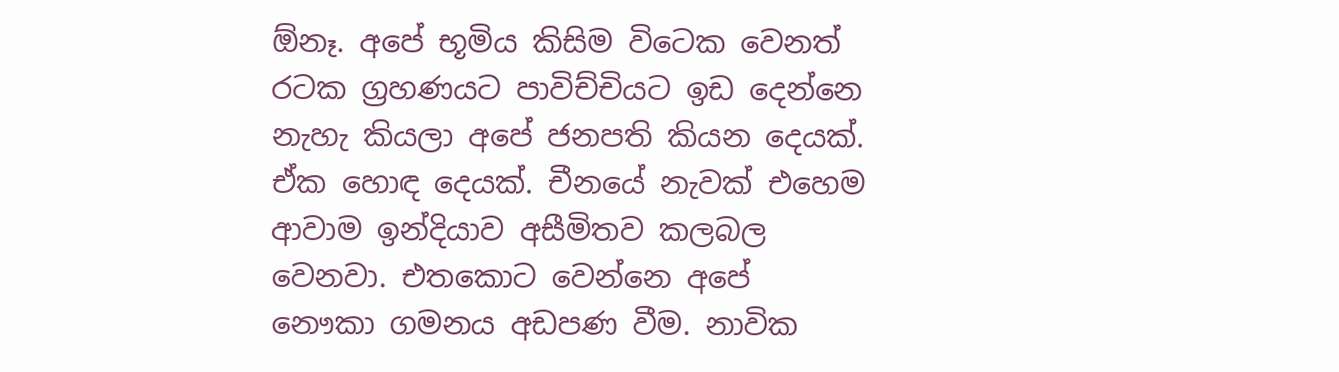ඕනෑ. අපේ භූමිය කිසිම විටෙක වෙනත් රටක ග්‍රහණයට පාවිච්චියට ඉඩ දෙන්නෙ නැහැ කියලා අපේ ජනපති කියන දෙයක්. ඒක හොඳ දෙයක්. චීනයේ නැවක් එහෙම ආවාම ඉන්දියාව අසීමිතව කලබල වෙනවා. එතකොට වෙන්නෙ අපේ නෞකා ගමනය අඩපණ වීම. නාවික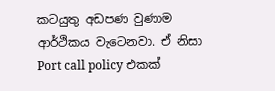කටයුතු අඩපණ වුණාම ආර්ථිකය වැටෙනවා. ඒ නිසා Port call policy එකක්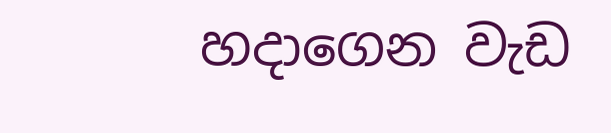හදාගෙන වැඩ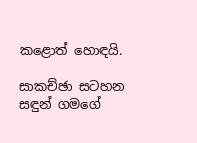කළොත් හොඳයි.

සාකච්ඡා සටහන
සඳුන් ගමගේ